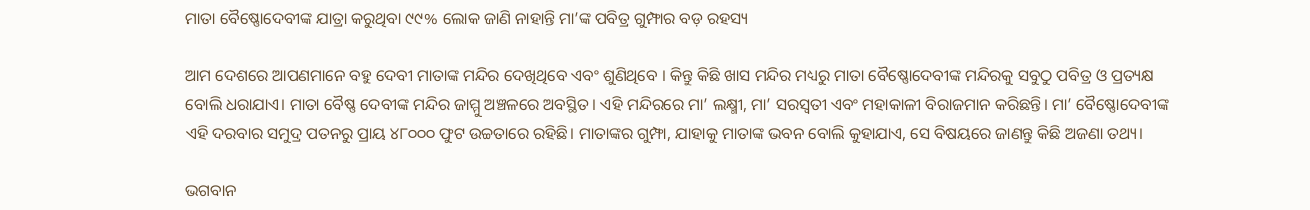ମାତା ବୈଷ୍ଣୋଦେବୀଙ୍କ ଯାତ୍ରା କରୁଥିବା ୯୯% ଲୋକ ଜାଣି ନାହାନ୍ତି ମା’ଙ୍କ ପବିତ୍ର ଗୁମ୍ଫାର ବଡ଼ ରହସ୍ୟ

ଆମ ଦେଶରେ ଆପଣମାନେ ବହୁ ଦେବୀ ମାତାଙ୍କ ମନ୍ଦିର ଦେଖିଥିବେ ଏବଂ ଶୁଣିଥିବେ । କିନ୍ତୁ କିଛି ଖାସ ମନ୍ଦିର ମଧ୍ୟରୁ ମାତା ବୈଷ୍ଣୋଦେବୀଙ୍କ ମନ୍ଦିରକୁ ସବୁଠୁ ପବିତ୍ର ଓ ପ୍ରତ୍ୟକ୍ଷ ବୋଲି ଧରାଯାଏ। ମାତା ବୈଷ୍ଣ ଦେବୀଙ୍କ ମନ୍ଦିର ଜାମ୍ମୁ ଅଞ୍ଚଳରେ ଅବସ୍ଥିତ। ଏହି ମନ୍ଦିରରେ ମା’ ଲକ୍ଷ୍ମୀ, ମା’ ସରସ୍ବତୀ ଏବଂ ମହାକାଳୀ ବିରାଜମାନ କରିଛନ୍ତି। ମା’ ବୈଷ୍ଣୋଦେବୀଙ୍କ ଏହି ଦରବାର ସମୁଦ୍ର ପତନରୁ ପ୍ରାୟ ୪୮୦୦୦ ଫୁଟ ଉଚ୍ଚତାରେ ରହିଛି। ମାତାଙ୍କର ଗୁମ୍ଫା, ଯାହାକୁ ମାତାଙ୍କ ଭବନ ବୋଲି କୁହାଯାଏ, ସେ ବିଷୟରେ ଜାଣନ୍ତୁ କିଛି ଅଜଣା ତଥ୍ୟ।

ଭଗବାନ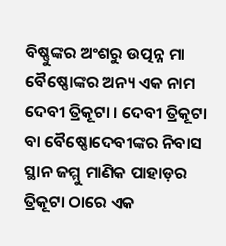ବିଷ୍ଣୁଙ୍କର ଅଂଶରୁ ଉତ୍ପନ୍ନ ମା ବୈଷ୍ଣୋଙ୍କର ଅନ୍ୟ ଏକ ନାମ ଦେବୀ ତ୍ରିକୂଟା । ଦେବୀ ତ୍ରିକୂଟା ବା ବୈଷ୍ଣୋଦେବୀଙ୍କର ନିବାସ ସ୍ଥାନ ଜମ୍ମୁ ମାଣିକ ପାହାଡ଼ର ତ୍ରିକୂଟା ଠାରେ ଏକ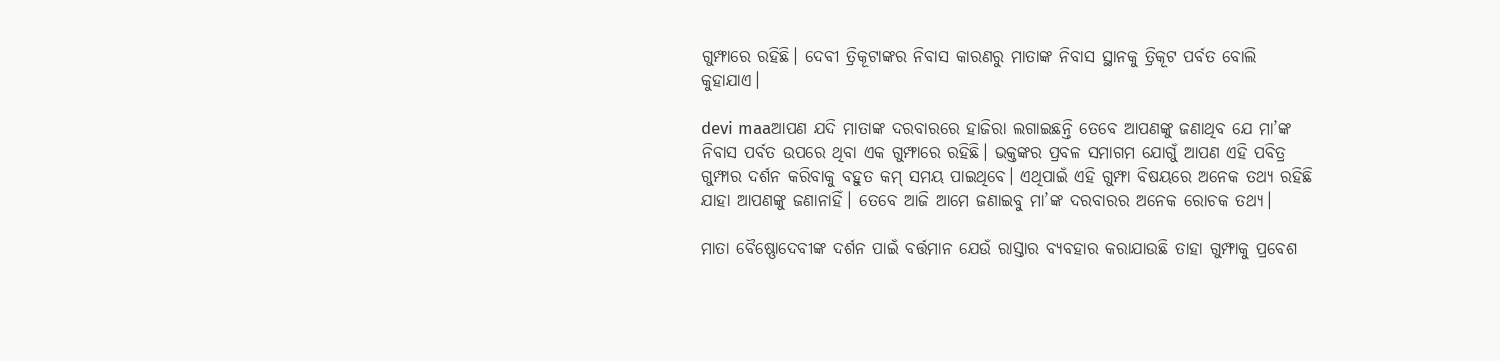ଗୁମ୍ଫାରେ ରହିଛି। ଦେବୀ ତ୍ରିକୂଟାଙ୍କର ନିବାସ କାରଣରୁ ମାତାଙ୍କ ନିବାସ ସ୍ଥାନକୁ ତ୍ରିକୂଟ ପର୍ବତ ବୋଲି କୁହାଯାଏ।

devi maaଆପଣ ଯଦି ମାତାଙ୍କ ଦରବାରରେ ହାଜିରା ଲଗାଇଛନ୍ତି ତେବେ ଆପଣଙ୍କୁ ଜଣାଥିବ ଯେ ମା’ଙ୍କ ନିବାସ ପର୍ବତ ଉପରେ ଥିବା ଏକ ଗୁମ୍ଫାରେ ରହିଛି। ଭକ୍ତଙ୍କର ପ୍ରବଳ ସମାଗମ ଯୋଗୁଁ ଆପଣ ଏହି ପବିତ୍ର ଗୁମ୍ଫାର ଦର୍ଶନ କରିବାକୁ ବହୁତ କମ୍ ସମୟ ପାଇଥିବେ। ଏଥିପାଇଁ ଏହି ଗୁମ୍ଫା ବିଷୟରେ ଅନେକ ତଥ୍ୟ ରହିଛି ଯାହା ଆପଣଙ୍କୁ ଜଣାନାହିଁ। ତେବେ ଆଜି ଆମେ ଜଣାଇବୁ ମା’ଙ୍କ ଦରବାରର ଅନେକ ରୋଚକ ତଥ୍ୟ।

ମାତା ବୈଷ୍ଣୋଦେବୀଙ୍କ ଦର୍ଶନ ପାଇଁ ବର୍ତ୍ତମାନ ଯେଉଁ ରାସ୍ତାର ବ୍ୟବହାର କରାଯାଉଛି ତାହା ଗୁମ୍ଫାକୁ ପ୍ରବେଶ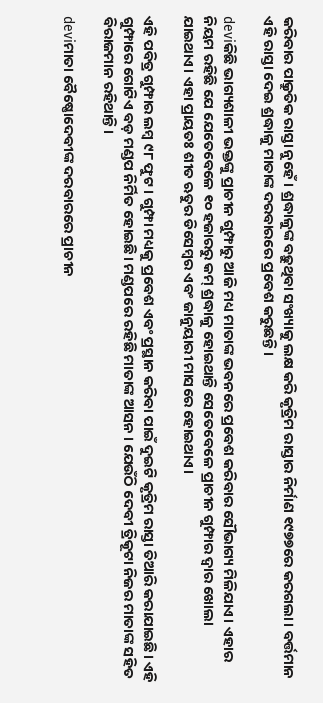କରିବାର ପାକ୍ରୁତିକ ରାସ୍ତା ନୁହେଁ। ଶ୍ରଦ୍ଧାଳୁଙ୍କ ବଢ଼ୁଥିବା ସଂଖ୍ୟାକୁ ଲକ୍ଷ କରି କୃତ୍ରିମ ରାସ୍ତାର ନିର୍ମାଣ ୧୯୭୭ରେ କରଗଲା। ବର୍ତ୍ତମାନ ଏହି ରାସ୍ତା ଦେଇ ଶ୍ରଦ୍ଧାଳୁ ମାତାଙ୍କ ଦରବାରରେ ପ୍ରବେଶ କରୁଛନ୍ତି।

deviକିଛି ଭାଗ୍ୟଶାଳୀ ଭକ୍ତଙ୍କୁ ପ୍ରାଚୀନ ଗୁମ୍ଫାରୁ ଆଜି ମଧ୍ୟ ମାତାଙ୍କ ଭବନରେ ପ୍ରବେଶ କରିବାର ସୌଭାଗ୍ୟ ମିଳିଯାଏ। ଏହାର ନିୟମ ରହିଛି ଯେ ଯେତେବେଳେ ୧୦ ହଜାରରୁ କମ୍ ଶ୍ରଦ୍ଧାଳୁ ହୋଇଥାନ୍ତି ସେତେବେଳେ ପ୍ରାଚୀନ ଗୁମ୍ଫାର ଦ୍ବାର ଖୋଲା ଯାଇଥାଏ। ଏହା ପ୍ରାୟତଃ ଶୀତ ଋତୁର ଡିସେମ୍ବର ଏବଂ ଜାନୁୟାରୀ ମାସରେ ହୋଇଥାଏ।

ଏହି ପବିତ୍ର ଗୁମ୍ଫାର ଲମ୍ବ ୯୮ ଫୁଟ । ଗୁମ୍ଫା ମଧ୍ୟକୁ ପ୍ରବେଶ ଏବଂ ପ୍ରସ୍ଥାନ କରିବା ପାଇଁ ଦୁଇଟି କୃତ୍ରିମ ରାସ୍ତା ତିଆରି କରାଯାଇଛି। ଏହି ଗୁମ୍ଫାରେ ଗୋଟିଏ ବଡ଼ ମଣ୍ଡପ ନିର୍ମିତ ହୋଇଛି। ମଣ୍ଡପରେ ରହିଛି ମାତାଙ୍କ ଆସନ । ଯେଉଁଠି ଦେବୀ ତ୍ରିକୂଟା ନିଜର ମାତାଙ୍କ ସହିତ ବିରାଜମାନ ରହିଥାନ୍ତି।

deviମାତା ବୈଷ୍ଣୋଦେବୀଙ୍କ ଦରବାରରେ ପ୍ରାଚୀନ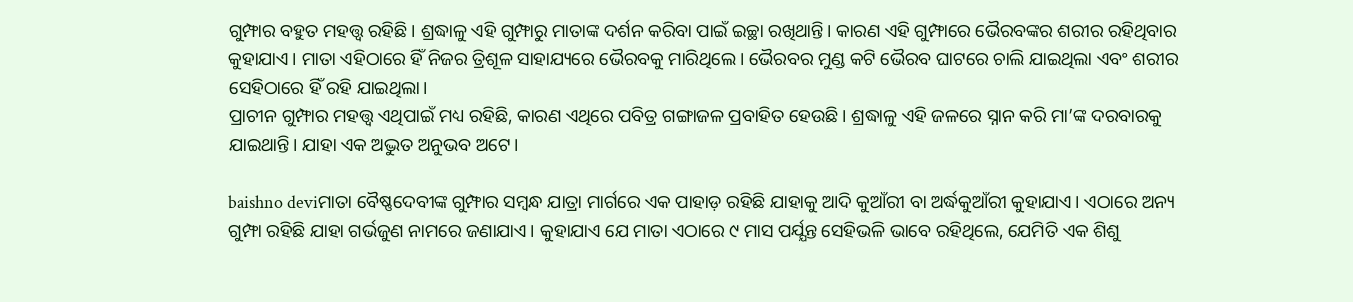ଗୁମ୍ଫାର ବହୁତ ମହତ୍ତ୍ବ ରହିଛି। ଶ୍ରଦ୍ଧାଳୁ ଏହି ଗୁମ୍ଫାରୁ ମାତାଙ୍କ ଦର୍ଶନ କରିବା ପାଇଁ ଇଚ୍ଛା ରଖିଥାନ୍ତି। କାରଣ ଏହି ଗୁମ୍ଫାରେ ଭୈରବଙ୍କର ଶରୀର ରହିଥିବାର କୁହାଯାଏ। ମାତା ଏହିଠାରେ ହିଁ ନିଜର ତ୍ରିଶୂଳ ସାହାଯ୍ୟରେ ଭୈରବକୁ ମାରିଥିଲେ। ଭୈରବର ମୁଣ୍ଡ କଟି ଭୈରବ ଘାଟରେ ଚାଲି ଯାଇଥିଲା ଏବଂ ଶରୀର ସେହିଠାରେ ହିଁ ରହି ଯାଇଥିଲା।
ପ୍ରାଚୀନ ଗୁମ୍ଫାର ମହତ୍ତ୍ବ ଏଥିପାଇଁ ମଧ୍ୟ ରହିଛି, କାରଣ ଏଥିରେ ପବିତ୍ର ଗଙ୍ଗାଜଳ ପ୍ରବାହିତ ହେଉଛି। ଶ୍ରଦ୍ଧାଳୁ ଏହି ଜଳରେ ସ୍ନାନ କରି ମା’ଙ୍କ ଦରବାରକୁ ଯାଇଥାନ୍ତି। ଯାହା ଏକ ଅଦ୍ଭୁତ ଅନୁଭବ ଅଟେ।

baishno deviମାତା ବୈଷ୍ଣଦେବୀଙ୍କ ଗୁମ୍ଫାର ସମ୍ବନ୍ଧ ଯାତ୍ରା ମାର୍ଗରେ ଏକ ପାହାଡ଼ ରହିଛି ଯାହାକୁ ଆଦି କୁଆଁରୀ ବା ଅର୍ଦ୍ଧକୁଆଁରୀ କୁହାଯାଏ। ଏଠାରେ ଅନ୍ୟ ଗୁମ୍ଫା ରହିଛି ଯାହା ଗର୍ଭଜୁଣ ନାମରେ ଜଣାଯାଏ। କୁହାଯାଏ ଯେ ମାତା ଏଠାରେ ୯ ମାସ ପର୍ଯ୍ଯନ୍ତ ସେହିଭଳି ଭାବେ ରହିଥିଲେ, ଯେମିତି ଏକ ଶିଶୁ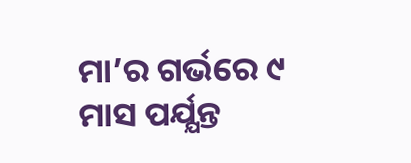ମା’ର ଗର୍ଭରେ ୯ ମାସ ପର୍ଯ୍ଯନ୍ତ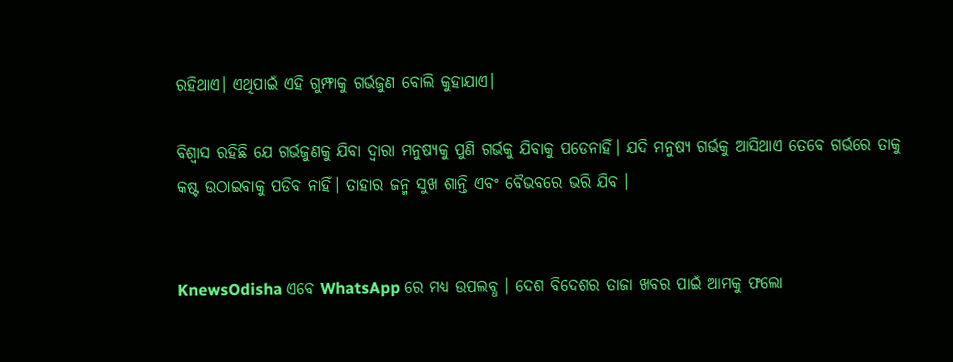ରହିଥାଏ। ଏଥିପାଇଁ ଏହି ଗୁମ୍ଫାକୁ ଗର୍ଭଜୁଣ ବୋଲି କୁହାଯାଏ।

ବିଶ୍ବାସ ରହିଛି ଯେ ଗର୍ଭଜୁଣକୁ ଯିବା ଦ୍ବାରା ମନୁଷ୍ୟକୁ ପୁଣି ଗର୍ଭକୁ ଯିବାକୁ ପଡେନାହିଁ। ଯଦି ମନୁଷ୍ୟ ଗର୍ଭକୁ ଆସିଥାଏ ତେବେ ଗର୍ଭରେ ତାକୁ କଷ୍ଟ ଉଠାଇବାକୁ ପଡିବ ନାହିଁ। ତାହାର ଜନ୍ମ ସୁଖ ଶାନ୍ତି ଏବଂ ବୈଭବରେ ଭରି ଯିବ ।


KnewsOdisha ଏବେ WhatsApp ରେ ମଧ୍ୟ ଉପଲବ୍ଧ । ଦେଶ ବିଦେଶର ତାଜା ଖବର ପାଇଁ ଆମକୁ ଫଲୋ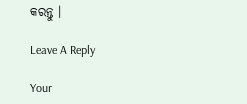କରନ୍ତୁ ।

Leave A Reply

Your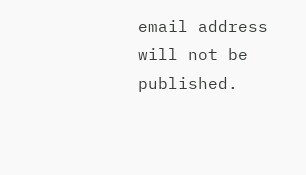email address will not be published.